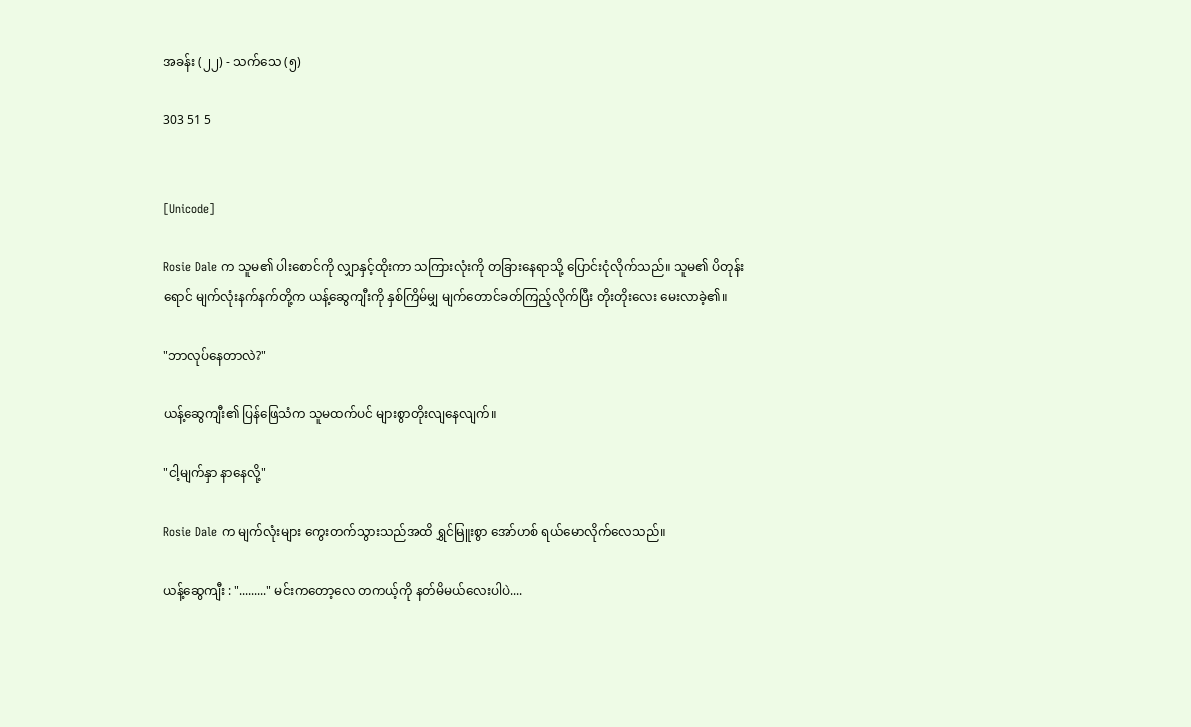အခန်း (၂၂) - သက်သေ (၅)

303 51 5


[Unicode]

Rosie Dale က သူမ၏ ပါးစောင်ကို လျှာနှင့်ထိုးကာ သကြားလုံးကို တခြားနေရာသို့ ပြောင်းငုံလိုက်သည်။ သူမ၏ ပိတုန်းရောင် မျက်လုံးနက်နက်တို့က ယန့်ဆွေကျီးကို နှစ်ကြိမ်မျှ မျက်တောင်ခတ်ကြည့်လိုက်ပြီး တိုးတိုးလေး မေးလာခဲ့၏။

"ဘာလုပ်နေတာလဲ?"

ယန့်ဆွေကျီး၏ ပြန်ဖြေသံက သူမထက်ပင် များစွာတိုးလျနေလျက်။

"ငါ့မျက်နှာ နာနေလို့"

Rosie Dale က မျက်လုံးများ ကွေးတက်သွားသည်အထိ ရွှင်မြူးစွာ အော်ဟစ် ရယ်မောလိုက်လေသည်။

ယန့်ဆွေကျီး : "........." မင်းကတော့လေ တကယ့်ကို နတ်မိမယ်လေးပါပဲ....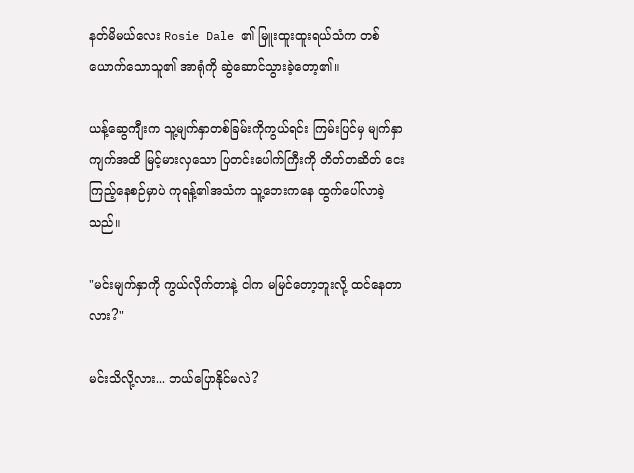နတ်မိမယ်လေး Rosie Dale ၏ မြူးထူးထူးရယ်သံက တစ်ယောက်သောသူ၏ အာရုံကို ဆွဲဆောင်သွားခဲ့တော့၏။

ယန့်ဆွေကျီးက သူ့မျက်နှာတစ်ခြမ်းကိုကွယ်ရင်း ကြမ်းပြင်မှ မျက်နှာကျက်အထိ မြင့်မားလှသော ပြတင်းပေါက်ကြီးကို တိတ်တဆိတ် ငေးကြည့်နေစဉ်မှာပဲ ကုရန့်၏အသံက သူ့ဘေးကနေ ထွက်ပေါ်လာခဲ့သည်။

"မင်းမျက်နှာကို ကွယ်လိုက်တာနဲ့ ငါက မမြင်တော့ဘူးလို့ ထင်နေတာလား?"

မင်းသိလို့လား... ဘယ်ပြောနိုင်မလဲ?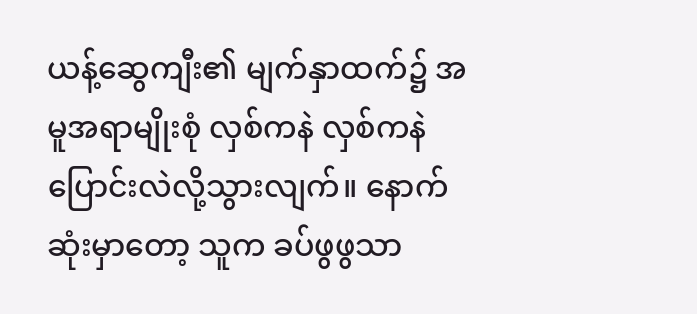ယန့်ဆွေကျီး၏ မျက်နှာထက်၌ အမူအရာမျိုးစုံ လှစ်ကနဲ လှစ်ကနဲ ပြောင်းလဲလို့သွားလျက်။ နောက်ဆုံးမှာတော့ သူက ခပ်ဖွဖွသာ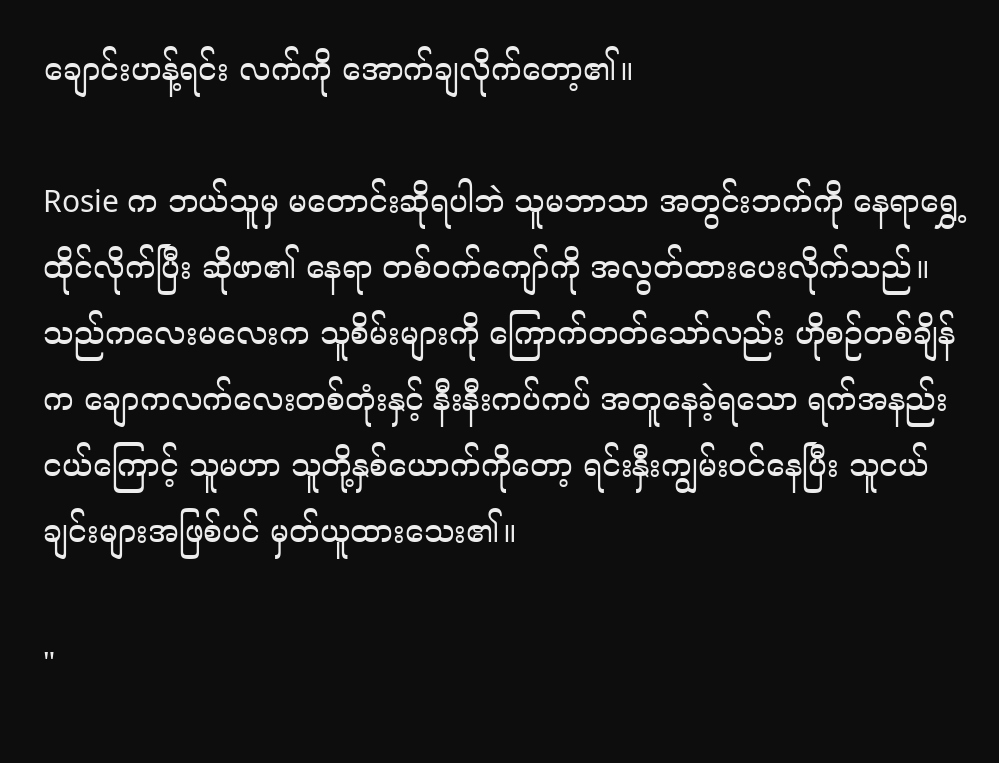ချောင်းဟန့်ရင်း လက်ကို အောက်ချလိုက်တော့၏။

Rosie က ဘယ်သူမှ မတောင်းဆိုရပါဘဲ သူမဘာသာ အတွင်းဘက်ကို နေရာရွှေ့ထိုင်လိုက်ပြီး ဆိုဖာ၏ နေရာ တစ်ဝက်ကျော်ကို အလွတ်ထားပေးလိုက်သည်။ သည်ကလေးမလေးက သူစိမ်းများကို ကြောက်တတ်သော်လည်း ဟိုစဉ်တစ်ချိန်က ချောကလက်လေးတစ်တုံးနှင့် နီးနီးကပ်ကပ် အတူနေခဲ့ရသော ရက်အနည်းငယ်ကြောင့် သူမဟာ သူတို့နှစ်ယောက်ကိုတော့ ရင်းနှီးကျွမ်းဝင်နေပြီး သူငယ်ချင်းများအဖြစ်ပင် မှတ်ယူထားသေး၏။

"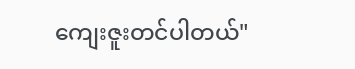ကျေးဇူးတင်ပါတယ်"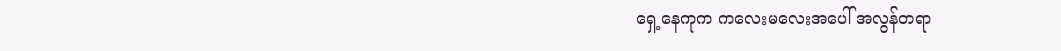ရှေ့နေကုက ကလေးမလေးအပေါ် အလွန်တရာ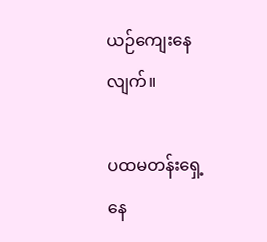ယဉ်ကျေးနေလျက်။

ပထမတန်းရှေ့နေ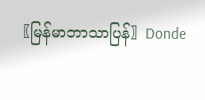〖မြန်မာဘာသာပြန်〗Donde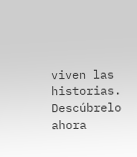viven las historias. Descúbrelo ahora